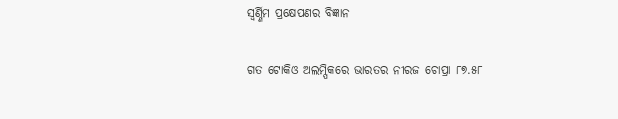ସ୍ୱର୍ଣ୍ଣିମ ପ୍ରକ୍ଷେପଣର ବିଜ୍ଞାନ

ଗତ ଟୋକିଓ ଅଲମ୍ପିକରେ ଭାରତର ନୀରଜ ଚୋପ୍ରା ୮୭.୫୮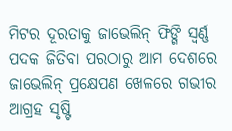ମିଟର ଦୂରତାକୁ ଜାଭେଲିନ୍‌‌ ଫିଙ୍ଗି ସ୍ୱର୍ଣ୍ଣ ପଦକ ଜିତିବା ପରଠାରୁ ଆମ ଦେଶରେ ଜାଭେଲିନ୍‌‌ ପ୍ରକ୍ଷେପଣ ଖେଳରେ ଗଭୀର ଆଗ୍ରହ ସୃଷ୍ଟି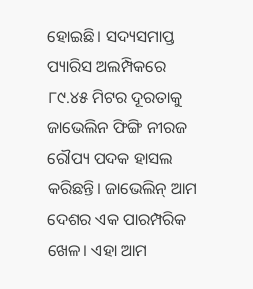ହୋଇଛି। ସଦ୍ୟସମାପ୍ତ ପ୍ୟାରିସ ଅଲମ୍ପିକରେ ୮୯.୪୫ ମିଟର ଦୂରତାକୁ ଜାଭେଲିନ ଫିଙ୍ଗି ନୀରଜ ରୌପ୍ୟ ପଦକ ହାସଲ କରିଛନ୍ତି। ଜାଭେଲିନ୍‌‌ ଆମ ଦେଶର ଏକ ପାରମ୍ପରିକ ଖେଳ। ଏହା ଆମ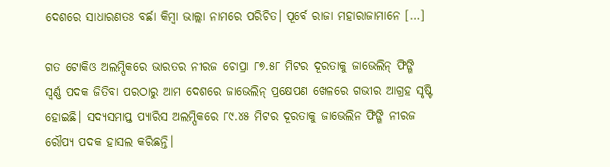ଦେଶରେ ସାଧାରଣତଃ ବର୍ଛା କିମ୍ୱା ଭାଲ୍ଲା ନାମରେ ପରିଚିତ। ପୂର୍ବେ ରାଜା ମହାରାଜାମାନେ […]

ଗତ ଟୋକିଓ ଅଲମ୍ପିକରେ ଭାରତର ନୀରଜ ଚୋପ୍ରା ୮୭.୫୮ ମିଟର ଦୂରତାକୁ ଜାଭେଲିନ୍‌‌ ଫିଙ୍ଗି ସ୍ୱର୍ଣ୍ଣ ପଦକ ଜିତିବା ପରଠାରୁ ଆମ ଦେଶରେ ଜାଭେଲିନ୍‌‌ ପ୍ରକ୍ଷେପଣ ଖେଳରେ ଗଭୀର ଆଗ୍ରହ ସୃଷ୍ଟି ହୋଇଛି। ସଦ୍ୟସମାପ୍ତ ପ୍ୟାରିସ ଅଲମ୍ପିକରେ ୮୯.୪୫ ମିଟର ଦୂରତାକୁ ଜାଭେଲିନ ଫିଙ୍ଗି ନୀରଜ ରୌପ୍ୟ ପଦକ ହାସଲ କରିଛନ୍ତି।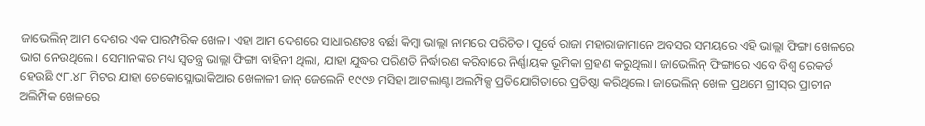ଜାଭେଲିନ୍‌‌ ଆମ ଦେଶର ଏକ ପାରମ୍ପରିକ ଖେଳ। ଏହା ଆମ ଦେଶରେ ସାଧାରଣତଃ ବର୍ଛା କିମ୍ୱା ଭାଲ୍ଲା ନାମରେ ପରିଚିତ। ପୂର୍ବେ ରାଜା ମହାରାଜାମାନେ ଅବସର ସମୟରେ ଏହି ଭାଲ୍ଲା ଫିଙ୍ଗା ଖେଳରେ ଭାଗ ନେଉଥିଲେ। ସେମାନଙ୍କର ମଧ୍ୟ ସ୍ୱତନ୍ତ୍ର ଭାଲ୍ଲା ଫିଙ୍ଗା ବାହିନୀ ଥିଲା, ଯାହା ଯୁଦ୍ଧର ପରିଣତି ନିର୍ଦ୍ଧାରଣ କରିବାରେ ନିର୍ଣ୍ଣାୟକ ଭୂମିକା ଗ୍ରହଣ କରୁଥିଲା। ଜାଭେଲିନ୍‌‌ ଫିଙ୍ଗାରେ ଏବେ ବିଶ୍ୱ ରେକର୍ଡ ହେଉଛି ୯୮.୪୮ ମିଟର ଯାହା ଚେକୋସ୍ଲୋଭାକିଆର ଖେଳାଳୀ ଜାନ୍‌‌ ଜେଲେନି ୧୯୯୬ ମସିହା ଆଟଲାଣ୍ଟା ଅଲମ୍ପିକ୍ସ ପ୍ରତିଯୋଗିତାରେ ପ୍ରତିଷ୍ଠା କରିଥିଲେ। ଜାଭେଲିନ୍‌‌ ଖେଳ ପ୍ରଥମେ ଗ୍ରୀସ୍‌‌ର ପ୍ରାଚୀନ ଅଲିମ୍ପିକ ଖେଳରେ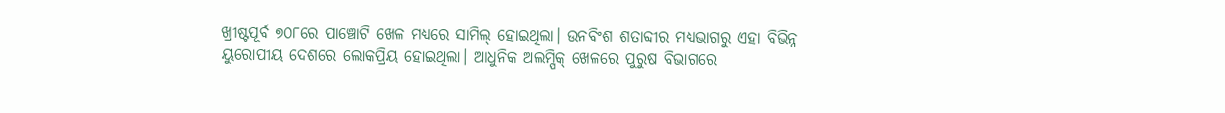ଖ୍ରୀଷ୍ଟପୂର୍ବ ୭୦୮ରେ ପାଞ୍ଚୋଟି ଖେଳ ମଧ୍ୟରେ ସାମିଲ୍‌‌ ହୋଇଥିଲା। ଉନବିଂଶ ଶତାବ୍ଦୀର ମଧ୍ୟଭାଗରୁ ଏହା ବିଭିନ୍ନ ୟୁରୋପୀୟ ଦେଶରେ ଲୋକପ୍ରିୟ ହୋଇଥିଲା। ଆଧୁନିକ ଅଲମ୍ପିକ୍‌‌ ଖେଳରେ ପୁରୁଷ ବିଭାଗରେ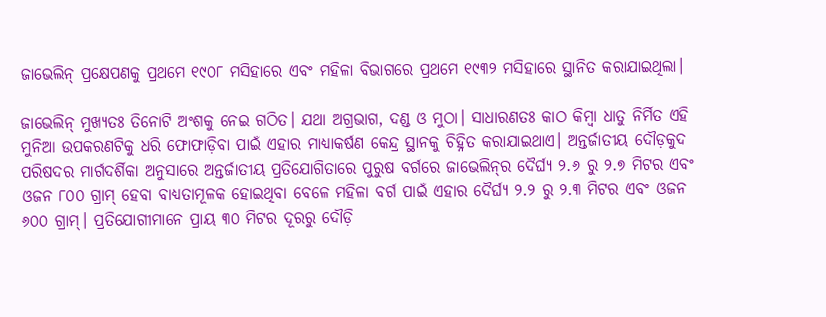ଜାଭେଲିନ୍‌‌ ପ୍ରକ୍ଷେପଣକୁ ପ୍ରଥମେ ୧୯୦୮ ମସିହାରେ ଏବଂ ମହିଳା ବିଭାଗରେ ପ୍ରଥମେ ୧୯୩୨ ମସିହାରେ ସ୍ଥାନିତ କରାଯାଇଥିଲା।

ଜାଭେଲିନ୍‌‌ ମୁଖ୍ୟତଃ ତିନୋଟି ଅଂଶକୁ ନେଇ ଗଠିତ। ଯଥା ଅଗ୍ରଭାଗ, ଦଣ୍ଡ ଓ ମୁଠା। ସାଧାରଣତଃ କାଠ କିମ୍ୱା ଧାତୁ ନିର୍ମିତ ଏହି ମୁନିଆ ଉପକରଣଟିକୁ ଧରି ଫୋଫାଡ଼ିବା ପାଇଁ ଏହାର ମାଧ୍ୟାକର୍ଷଣ କେନ୍ଦ୍ର ସ୍ଥାନକୁ ଚିହ୍ନିତ କରାଯାଇଥାଏ। ଅନ୍ତର୍ଜାତୀୟ ଦୌଡ଼କୁଦ ପରିଷଦର ମାର୍ଗଦର୍ଶିକା ଅନୁସାରେ ଅନ୍ତର୍ଜାତୀୟ ପ୍ରତିଯୋଗିତାରେ ପୁରୁଷ ବର୍ଗରେ ଜାଭେଲିନ୍‌‌ର ଦୈର୍ଘ୍ୟ ୨.୬ ରୁ ୨.୭ ମିଟର ଏବଂ ଓଜନ ୮୦୦ ଗ୍ରାମ୍‌‌ ହେବା ବାଧ୍ୟତାମୂଳକ ହୋଇଥିବା ବେଳେ ମହିଳା ବର୍ଗ ପାଇଁ ଏହାର ଦୈର୍ଘ୍ୟ ୨.୨ ରୁ ୨.୩ ମିଟର ଏବଂ ଓଜନ ୬୦୦ ଗ୍ରାମ୍‌‌। ପ୍ରତିଯୋଗୀମାନେ ପ୍ରାୟ ୩୦ ମିଟର ଦୂରରୁ ଦୌଡ଼ି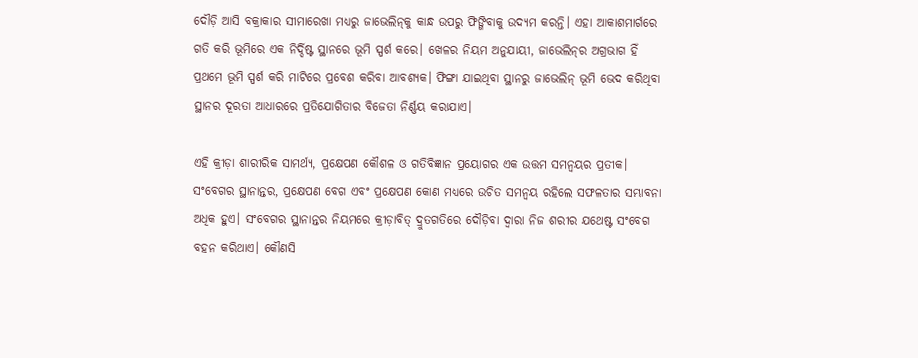ଦୌଡ଼ି ଆସି ବକ୍ରାକାର ସୀମାରେଖା ମଧ୍ୟରୁ ଜାଭେଲିନ୍‌‌କୁ କାନ୍ଧ ଉପରୁ ଫିଙ୍ଗିବାକୁ ଉଦ୍ୟମ କରନ୍ତି। ଏହା ଆକାଶମାର୍ଗରେ ଗତି କରି ଭୂମିରେ ଏକ ନିର୍ଦ୍ଦିଷ୍ଟ ସ୍ଥାନରେ ଭୂମି ସ୍ପର୍ଶ କରେ। ଖେଳର ନିୟମ ଅନୁଯାୟୀ, ଜାଭେଲିନ୍‌‌ର ଅଗ୍ରଭାଗ ହିଁ ପ୍ରଥମେ ଭୂମି ସ୍ପର୍ଶ କରି ମାଟିରେ ପ୍ରବେଶ କରିବା ଆବଶ୍ୟକ। ଫିଙ୍ଗା ଯାଇଥିବା ସ୍ଥାନରୁ ଜାଭେଲିନ୍‌‌ ଭୂମି ଭେଦ କରିଥିବା ସ୍ଥାନର ଦୂରତା ଆଧାରରେ ପ୍ରତିଯୋଗିତାର ବିଜେତା ନିର୍ଣ୍ଣୟ କରାଯାଏ।

ଏହି କ୍ରୀଡ଼ା ଶାରୀରିକ ସାମର୍ଥ୍ୟ, ପ୍ରକ୍ଷେପଣ କୌଶଳ ଓ ଗତିବିଜ୍ଞାନ ପ୍ରୟୋଗର ଏକ ଉତ୍ତମ ସମନ୍ୱୟର ପ୍ରତୀକ। ସଂବେଗର ସ୍ଥାନାନ୍ତର, ପ୍ରକ୍ଷେପଣ ବେଗ ଏବଂ ପ୍ରକ୍ଷେପଣ କୋଣ ମଧ୍ୟରେ ଉଚିତ ସମନ୍ୱୟ ରହିଲେ ସଫଳତାର ସମ୍ଭାବନା ଅଧିକ ହୁଏ। ସଂବେଗର ସ୍ଥାନାନ୍ତର ନିୟମରେ କ୍ରୀଡ଼ାବିତ୍‌‌ ଦ୍ରୁତଗତିରେ ଦୌଡ଼ିବା ଦ୍ୱାରା ନିଜ ଶରୀର ଯଥେଷ୍ଟ ସଂବେଗ ବହନ କରିଥାଏ। କୌଣସି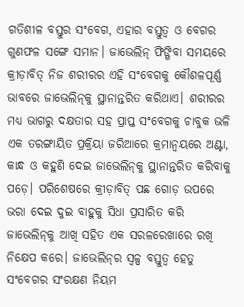ଗତିଶୀଳ ବସ୍ତୁର ସଂବେଗ, ଏହାର ବସ୍ତୁତ୍ୱ ଓ ବେଗର ଗୁଣଫଳ ସଙ୍ଗେ ସମାନ। ଜାଭେଲିନ୍‌‌ ଫିଙ୍ଗିବା ସମୟରେ କ୍ରୀଡ଼ାବିତ୍‌‌ ନିଜ ଶରୀରର ଏହି ସଂବେଗକୁ କୌଶଳପୂର୍ଣ୍ଣ ଭାବରେ ଜାଭେଲିନ୍‌‌କୁ ସ୍ଥାନାନ୍ତରିତ କରିଥାଏ। ଶରୀରର ମଧ୍ୟ ଭାଗରୁ ଦକ୍ଷତାର ସହ ପ୍ରାପ୍ତ ସଂବେଗକୁ ଚାବୁକ ଭଳି ଏକ ତରଙ୍ଗାୟିତ ପ୍ରକ୍ରିୟା ଜରିଆରେ କ୍ରମାନ୍ୱୟରେ ଅଣ୍ଟା, କାନ୍ଧ ଓ କହୁଣି ଦେଇ ଜାଭେଲିନ୍‌‌କୁ ସ୍ଥାନାନ୍ତରିତ କରିବାକୁ ପଡ଼େ। ପରିଶେଷରେ କ୍ରୀଡ଼ାବିତ୍‌‌ ପଛ ଗୋଡ଼ ଉପରେ ଭରା ଦେଇ ଦୁଇ ବାହୁକୁ ସିଧା ପ୍ରସାରିତ କରି ଜାଭେଲିନ୍‌‌କୁ ଆଖି ସହିତ ଏକ ସରଳରେଖାରେ ରଖି ନିକ୍ଷେପ କରେ। ଜାଭେଲିନ୍‌‌ର ସ୍ୱଳ୍ପ ବସ୍ତୁତ୍ୱ ହେତୁ ସଂବେଗର ସଂରକ୍ଷଣ ନିୟମ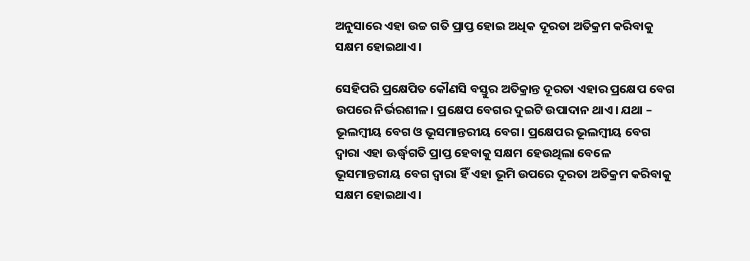ଅନୁସାରେ ଏହା ଉଚ୍ଚ ଗତି ପ୍ରାପ୍ତ ହୋଇ ଅଧିକ ଦୂରତା ଅତିକ୍ରମ କରିବାକୁ ସକ୍ଷମ ହୋଇଥାଏ।

ସେହିପରି ପ୍ରକ୍ଷେପିତ କୌଣସି ବସ୍ତୁର ଅତିକ୍ରାନ୍ତ ଦୂରତା ଏହାର ପ୍ରକ୍ଷେପ ବେଗ ଉପରେ ନିର୍ଭରଶୀଳ। ପ୍ରକ୍ଷେପ ବେଗର ଦୁଇଟି ଉପାଦାନ ଥାଏ। ଯଥା – ଭୂଲମ୍ୱୀୟ ବେଗ ଓ ଭୂସମାନ୍ତରୀୟ ବେଗ। ପ୍ରକ୍ଷେପର ଭୂଲମ୍ୱୀୟ ବେଗ ଦ୍ୱାରା ଏହା ଊର୍ଦ୍ଧ୍ବଗତି ପ୍ରାପ୍ତ ହେବାକୁ ସକ୍ଷମ ହେଉଥିଲା ବେଳେ ଭୂସମାନ୍ତରୀୟ ବେଗ ଦ୍ୱାରା ହିଁ ଏହା ଭୂମି ଉପରେ ଦୂରତା ଅତିକ୍ରମ କରିବାକୁ ସକ୍ଷମ ହୋଇଥାଏ।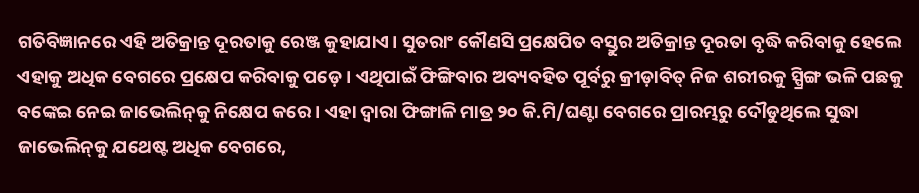ଗତିବିଜ୍ଞାନରେ ଏହି ଅତିକ୍ରାନ୍ତ ଦୂରତାକୁ ରେଞ୍ଜ କୁହାଯାଏ। ସୁତରାଂ କୌଣସି ପ୍ରକ୍ଷେପିତ ବସ୍ତୁର ଅତିକ୍ରାନ୍ତ ଦୂରତା ବୃଦ୍ଧି କରିବାକୁ ହେଲେ ଏହାକୁ ଅଧିକ ବେଗରେ ପ୍ରକ୍ଷେପ କରିବାକୁ ପଡ଼େ। ଏଥିପାଇଁ ଫିଙ୍ଗିବାର ଅବ୍ୟବହିତ ପୂର୍ବରୁ କ୍ରୀଡ଼ାବିତ୍‌‌ ନିଜ ଶରୀରକୁ ସ୍ପ୍ରିଙ୍ଗ ଭଳି ପଛକୁ ବଙ୍କେଇ ନେଇ ଜାଭେଲିନ୍‌‌କୁ ନିକ୍ଷେପ କରେ। ଏହା ଦ୍ୱାରା ଫିଙ୍ଗାଳି ମାତ୍ର ୨୦ କି.ମି/ଘଣ୍ଟା ବେଗରେ ପ୍ରାରମ୍ଭରୁ ଦୌଡୁଥିଲେ ସୁଦ୍ଧା ଜାଭେଲିନ୍‌‌କୁ ଯଥେଷ୍ଟ ଅଧିକ ବେଗରେ,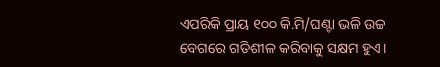ଏପରିକି ପ୍ରାୟ ୧୦୦ କି.ମି/ଘଣ୍ଟା ଭଳି ଉଚ୍ଚ ବେଗରେ ଗତିଶୀଳ କରିବାକୁ ସକ୍ଷମ ହୁଏ।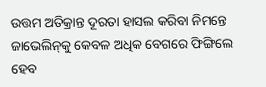ଉତ୍ତମ ଅତିକ୍ରାନ୍ତ ଦୂରତା ହାସଲ କରିବା ନିମନ୍ତେ ଜାଭେଲିନ୍‌‌କୁ କେବଳ ଅଧିକ ବେଗରେ ଫିଙ୍ଗିଲେ ହେବ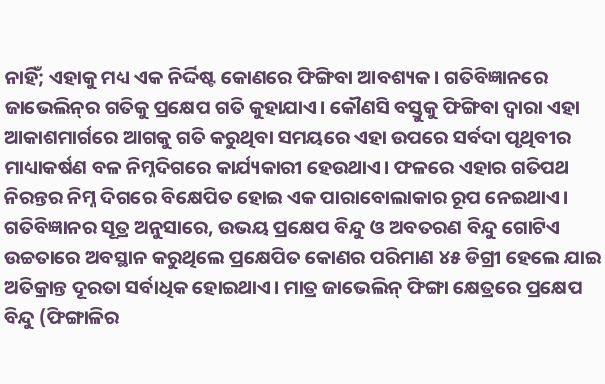ନାହିଁ; ଏହାକୁ ମଧ୍ୟ ଏକ ନିର୍ଦ୍ଦିଷ୍ଟ କୋଣରେ ଫିଙ୍ଗିବା ଆବଶ୍ୟକ। ଗତିବିଜ୍ଞାନରେ ଜାଭେଲିନ୍‌‌ର ଗତିକୁ ପ୍ରକ୍ଷେପ ଗତି କୁହାଯାଏ। କୌଣସି ବସ୍ତୁକୁ ଫିଙ୍ଗିବା ଦ୍ୱାରା ଏହା ଆକାଶମାର୍ଗରେ ଆଗକୁ ଗତି କରୁଥିବା ସମୟରେ ଏହା ଉପରେ ସର୍ବଦା ପୃଥିବୀର ମାଧ୍ୟାକର୍ଷଣ ବଳ ନିମ୍ନଦିଗରେ କାର୍ଯ୍ୟକାରୀ ହେଉଥାଏ। ଫଳରେ ଏହାର ଗତିପଥ ନିରନ୍ତର ନିମ୍ନ ଦିଗରେ ବିକ୍ଷେପିତ ହୋଇ ଏକ ପାରାବୋଲାକାର ରୂପ ନେଇଥାଏ। ଗତିବିଜ୍ଞାନର ସୂତ୍ର ଅନୁସାରେ, ଉଭୟ ପ୍ରକ୍ଷେପ ବିନ୍ଦୁ ଓ ଅବତରଣ ବିନ୍ଦୁ ଗୋଟିଏ ଉଚ୍ଚତାରେ ଅବସ୍ଥାନ କରୁଥିଲେ ପ୍ରକ୍ଷେପିତ କୋଣର ପରିମାଣ ୪୫ ଡିଗ୍ରୀ ହେଲେ ଯାଇ ଅତିକ୍ରାନ୍ତ ଦୂରତା ସର୍ବାଧିକ ହୋଇଥାଏ। ମାତ୍ର ଜାଭେଲିନ୍‌‌ ଫିଙ୍ଗା କ୍ଷେତ୍ରରେ ପ୍ରକ୍ଷେପ ବିନ୍ଦୁ (ଫିଙ୍ଗାଳିର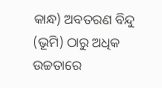କାନ୍ଧ) ଅବତରଣ ବିନ୍ଦୁ (ଭୂମି) ଠାରୁ ଅଧିକ ଉଚ୍ଚତାରେ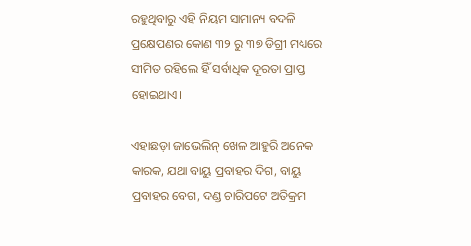ରହୁଥିବାରୁ ଏହି ନିୟମ ସାମାନ୍ୟ ବଦଳି ପ୍ରକ୍ଷେପଣର କୋଣ ୩୨ ରୁ ୩୭ ଡିଗ୍ରୀ ମଧ୍ୟରେ ସୀମିତ ରହିଲେ ହିଁ ସର୍ବାଧିକ ଦୂରତା ପ୍ରାପ୍ତ ହୋଇଥାଏ।

ଏହାଛଡ଼ା ଜାଭେଲିନ୍‌‌ ଖେଳ ଆହୁରି ଅନେକ କାରକ, ଯଥା ବାୟୁ ପ୍ରବାହର ଦିଗ, ବାୟୁ ପ୍ରବାହର ବେଗ, ଦଣ୍ଡ ଚାରିପଟେ ଅତିକ୍ରମ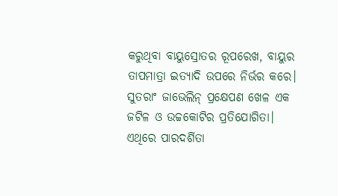କରୁଥିବା ବାୟୁସ୍ରୋତର ରୂପରେଖ, ବାୟୁର ତାପମାତ୍ରା ଇତ୍ୟାଦି ଉପରେ ନିର୍ଭର କରେ। ସୁତରାଂ ଜାଭେଲିନ୍‌‌ ପ୍ରକ୍ଷେପଣ ଖେଳ ଏକ ଜଟିଳ ଓ ଉଚ୍ଚକୋଟିର ପ୍ରତିଯୋଗିତା। ଏଥିରେ ପାରଦର୍ଶିତା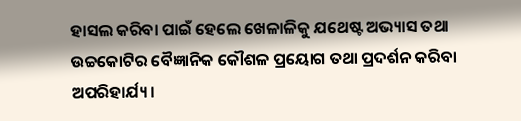ହାସଲ କରିବା ପାଇଁ ହେଲେ ଖେଳାଳିକୁ ଯଥେଷ୍ଟ ଅଭ୍ୟାସ ତଥା ଉଚ୍ଚକୋଟିର ବୈଜ୍ଞାନିକ କୌଶଳ ପ୍ରୟୋଗ ତଥା ପ୍ରଦର୍ଶନ କରିବା ଅପରିହାର୍ଯ୍ୟ।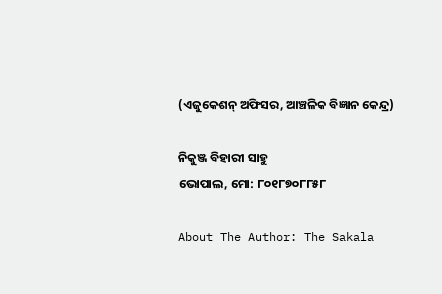(ଏଜୁକେଶନ୍‌‌ ଅଫିସର, ଆଞ୍ଚଳିକ ବିଜ୍ଞାନ କେନ୍ଦ୍ର)

ନିକୁଞ୍ଜ ବିହାରୀ ସାହୁ
ଭୋପାଲ, ମୋ: ୮୦୧୮୭୦୮୮୫୮

About The Author: The Sakala